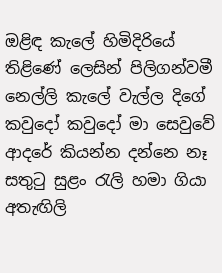ඔළිඳ කැලේ හිමිදිරියේ
තිළිණේ ලෙසින් පිලිගන්වමී
නෙල්ලි කැලේ වැල්ල දිගේ
කවුදෝ කවුදෝ මා සෙවුවේ
ආදරේ කියන්න දන්නෙ නෑ
සතුටු සුළං රැලි හමා ගියා
අතැඟිලි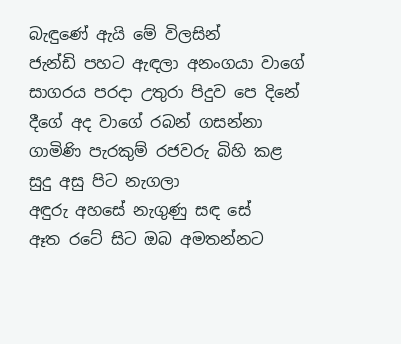බැඳුණේ ඇයි මේ විලසින්
ජැන්ඩි පහට ඇඳලා අනංගයා වාගේ
සාගරය පරදා උතුරා පිදුව පෙ දිනේ
දීගේ අද වාගේ රබන් ගසන්නා
ගාමිණි පැරකුම් රජවරු බිහි කළ
සුදු අසු පිට නැගලා
අඳුරු අහසේ නැගුණු සඳ සේ
ඈත රටේ සිට ඔබ අමතන්නට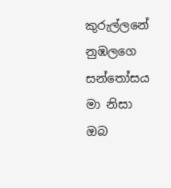කුරුල්ලනේ නුඹලගෙ සන්තෝසය
මා නිසා ඔබ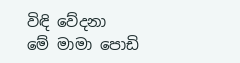විඳි වේදනා
මේ මාමා පොඩි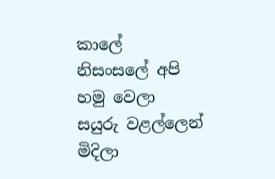කාලේ
නිසංසලේ අපි හමු වෙලා
සයුරු වළල්ලෙන් මිදිලා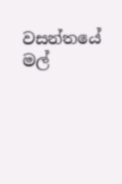වසන්තයේ මල්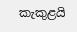කැකුළයි